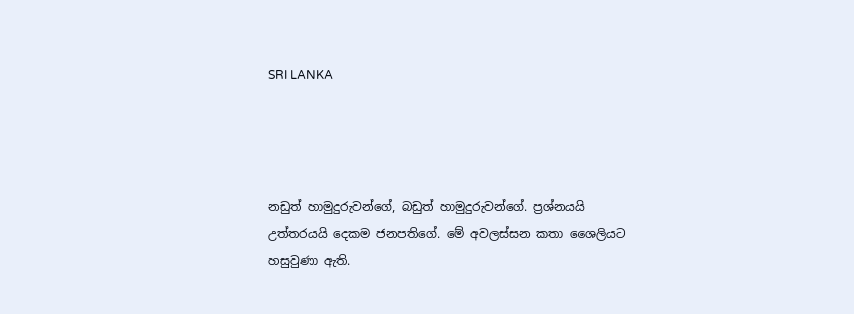SRI LANKA




නඩුත් හාමුදුරුවන්ගේ, බඩුත් හාමුදුරුවන්ගේ. ප්‍රශ්නයයි උත්තරයයි දෙකම ජනපතිගේ. මේ අවලස්සන කතා ශෛලියට හසුවුණා ඇති.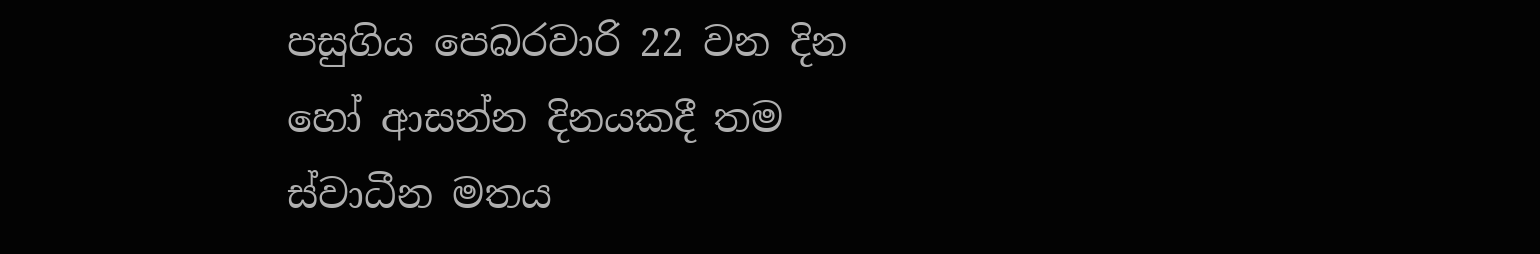පසුගිය පෙබරවාරි 22 වන දින හෝ ආසන්න දිනයකදී තම ස්වාධීන මතය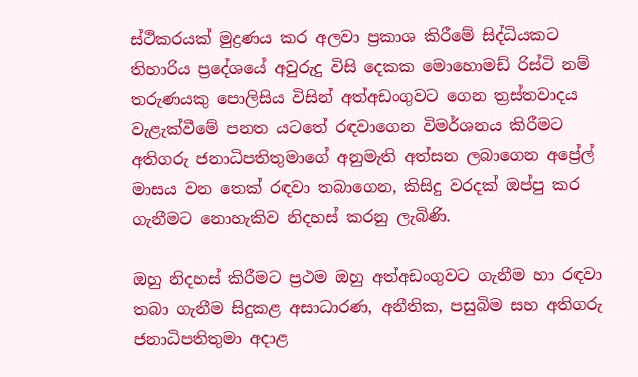ස්ථිකරයක් මුද්‍රණය කර අලවා ප්‍රකාශ කිරීමේ සිද්ධියකට තිහාරිය ප්‍රදේශයේ අවුරුදු විසි දෙකක මොහොමඩ් රිස්ටි නම් තරුණයකු පොලිසිය විසින් අත්අඩංගුවට ගෙන ත්‍රස්තවාදය වැළැක්වීමේ පනත යටතේ රඳවාගෙන විමර්ශනය කිරීමට අතිගරු ජනාධිපතිතුමාගේ අනුමැති අත්සන ලබාගෙන අප්‍රේල් මාසය වන තෙක් රඳවා තබාගෙන, කිසිදු වරදක් ඔප්පු කර ගැනීමට නොහැකිව නිදහස් කරනු ලැබිණි.

ඔහු නිදහස් කිරීමට ප්‍රථම ඔහු අත්අඩංගුවට ගැනීම හා රඳවා තබා ගැනීම සිදුකළ අසාධාරණ, අනීතික, පසුබිම සහ අතිගරු ජනාධිපතිතුමා අදාළ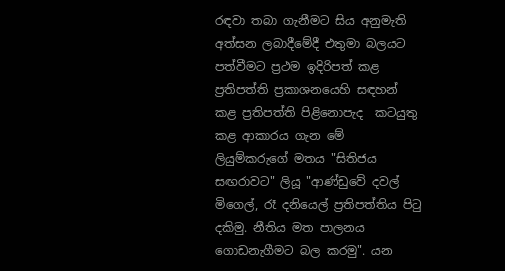රඳවා තබා ගැනීමට සිය අනුමැති අත්සන ලබාදීමේදී එතුමා බලයට පත්වීමට ප්‍රථම ඉදිරිපත් කළ ප්‍රතිපත්ති ප්‍රකාශනයෙහි සඳහන් කළ ප්‍රතිපත්ති පිළිනොපැද  කටයුතු කළ ආකාරය ගැන මේ ලියුම්කරුගේ මතය "සිතිජය සඟරාවට" ලියූ "ආණ්ඩුවේ දවල් මිගෙල්, රෑ දනියෙල් ප්‍රතිපත්තිය පිටු දකිමු. නීතිය මත පාලනය ගොඩනැගීමට බල කරමු". යන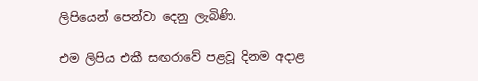ලිපියෙන් පෙන්වා දෙනු ලැබිණි.

එම ලිපිය එකී සඟරාවේ පළවූ දිනම අදාළ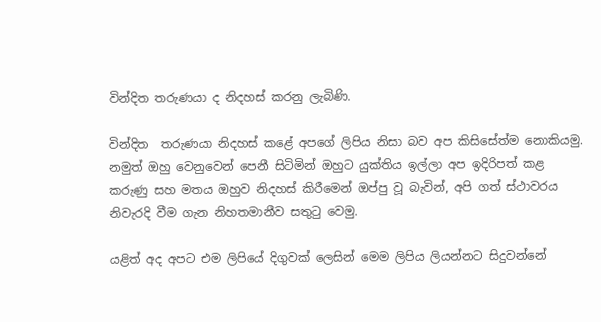වින්දිත තරුණයා ද නිදහස් කරනු ලැබිණි.

වින්දිත  තරුණයා නිදහස් කළේ අපගේ ලිපිය නිසා බව අප කිසිසේත්ම නොකියමු. නමුත් ඔහු වෙනුවෙන් පෙනී සිටිමින් ඔහුට යුක්තිය ඉල්ලා අප ඉදිරිපත් කළ කරුණු සහ මතය ඔහුව නිදහස් කිරීමෙන් ඔප්පු වූ බැවින්, අපි ගත් ස්ථාවරය නිවැරදි වීම ගැන නිහතමානීව සතුටු වෙමු.

යළිත් අද අපට එම ලිපියේ දිගුවක් ලෙසින් මෙම ලිපිය ලියන්නට සිදුවන්නේ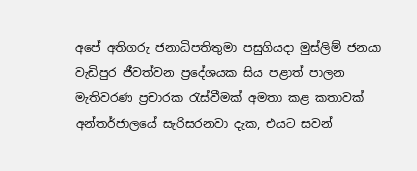අපේ අතිගරු ජනාධිපතිතුමා පසුගියදා මුස්ලිම් ජනයා වැඩිපුර ජීවත්වන ප්‍රදේශයක සිය පළාත් පාලන මැතිවරණ ප්‍රචාරක රැස්වීමක් අමතා කළ කතාවක් අන්තර්ජාලයේ සැරිසරනවා දැක, එයට සවන්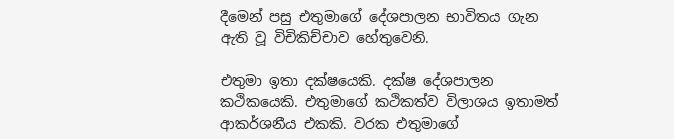දීමෙන් පසු එතුමාගේ දේශපාලන භාවිතය ගැන ඇති වූ විචිකිච්චාව හේතුවෙනි.

එතුමා ඉතා දක්ෂයෙකි. දක්ෂ දේශපාලන කථිකයෙකි. එතුමාගේ කථිකත්ව විලාශය ඉතාමත් ආකර්ශනීය එකකි. වරක එතුමාගේ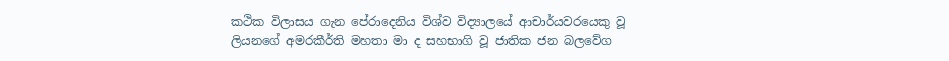කථික විලාසය ගැන පේරාදෙනිය විශ්ව විද්‍යාලයේ ආචාර්යවරයෙකු වූ ලියනගේ අමරකීර්ති මහතා මා ද සහභාගි වූ ජාතික ජන බලවේග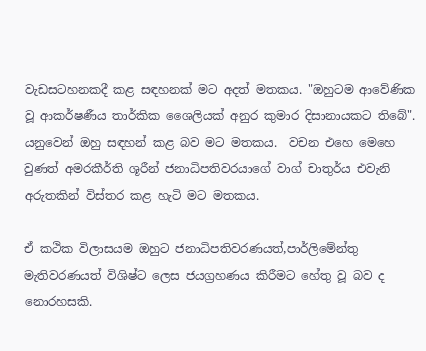වැඩසටහනකදී කළ සඳහනක් මට අදත් මතකය. "ඔහුටම ආවේණික වූ ආකර්ෂණීය තාර්කික ශෛලියක් අනුර කුමාර දිසානායකට තිබේ". යනුවෙන් ඔහු සඳහන් කළ බව මට මතකය.  වචන එහෙ මෙහෙ   වුණත් අමරකීර්ති ශූරීන් ජනාධිපතිවරයාගේ වාග් චාතුර්ය එවැනි අරුතකින් විස්තර කළ හැටි මට මතකය.

ඒ කථික විලාසයම ඔහුට ජනාධිපතිවරණයත්,පාර්ලිමේන්තු මැතිවරණයත් විශිෂ්ට ලෙස ජයග්‍රහණය කිරීමට හේතු වූ බව ද නොරහසකි.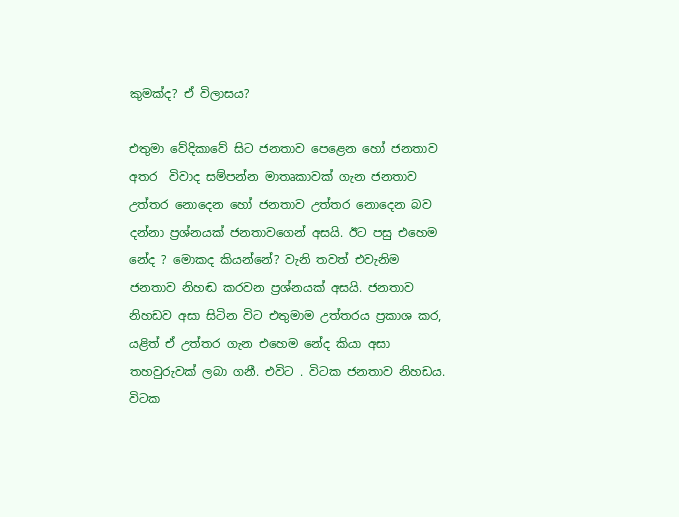කුමක්ද? ඒ විලාසය?

එතුමා වේදිකාවේ සිට ජනතාව පෙළෙන හෝ ජනතාව අතර  විවාද සම්පන්න මාතෘකාවක් ගැන ජනතාව උත්තර නොදෙන හෝ ජනතාව උත්තර නොදෙන බව දන්නා ප්‍රශ්නයක් ජනතාවගෙන් අසයි. ඊට පසු එහෙම නේද ? මොකද කියන්නේ? වැනි තවත් එවැනිම ජනතාව නිහඬ කරවන ප්‍රශ්නයක් අසයි. ජනතාව නිහඩව අසා සිටින විට එතුමාම උත්තරය ප්‍රකාශ කර, යළිත් ඒ උත්තර ගැන එහෙම නේද කියා අසා තහවුරුවක් ලබා ගනී. එවිට . විටක ජනතාව නිහඩය. විටක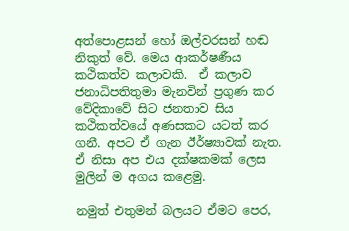අත්පොළසන් හෝ ඔල්වරසන් හඬ නිකුත් වේ. මෙය ආකර්ෂණීය කථිකත්ව කලාවකි.  ඒ කලාව ජනාධිපතිතුමා මැනවින් ප්‍රගුණ කර වේදිකාවේ සිට ජනතාව සිය කථිකත්වයේ අණසකට යටත් කර ගනී. අපට ඒ ගැන ඊර්ෂ්‍යාවක් නැත. ඒ නිසා අප එය දක්ෂකමක් ලෙස මුලින් ම අගය කළෙමු.

නමුත් එතුමන් බලයට ඒමට පෙර,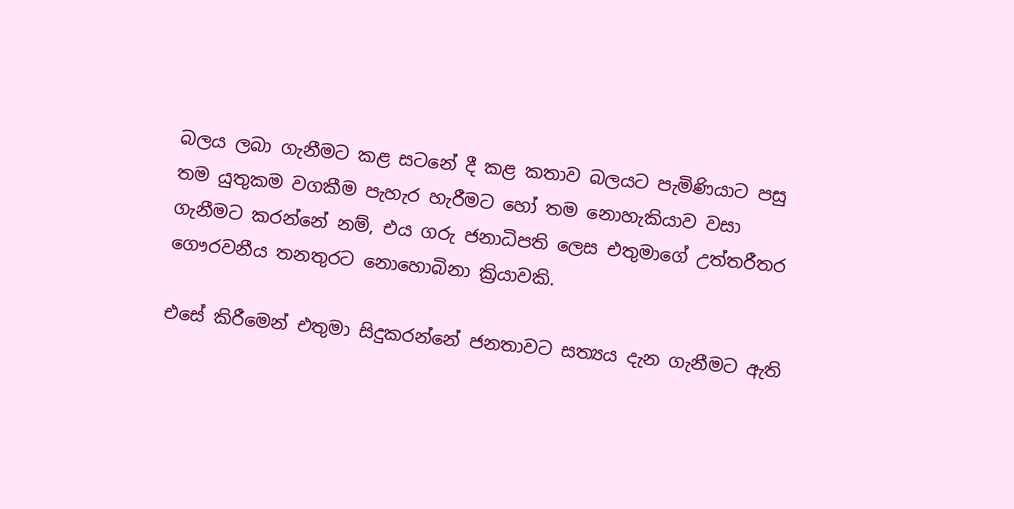බලය ලබා ගැනීමට කළ සටනේ දී කළ කතාව බලයට පැමිණියාට පසු තම යුතුකම වගකීම පැහැර හැරීමට හෝ තම නොහැකියාව වසා ගැනීමට කරන්නේ නම්, එය ගරු ජනාධිපති ලෙස එතුමාගේ උත්තරීතර ගෞරවනීය තනතුරට නොහොබිනා ක්‍රියාවකි.

එසේ කිරීමෙන් එතුමා සිදුකරන්නේ ජනතාවට සත්‍යය දැන ගැනීමට ඇති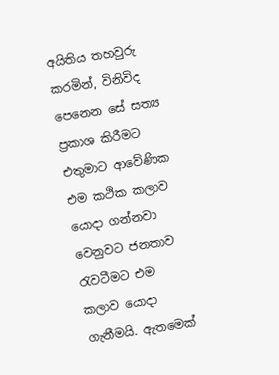අයිතිය තහවුරු කරමින්, විනිවිද පෙනෙන සේ සත්‍ය ප්‍රකාශ කිරීමට එතුමාට ආවේණික එම කථික කලාව යොදා ගන්නවා වෙනුවට ජනතාව රැවටීමට එම කලාව යොදා ගැනීමයි. ඇතමෙක්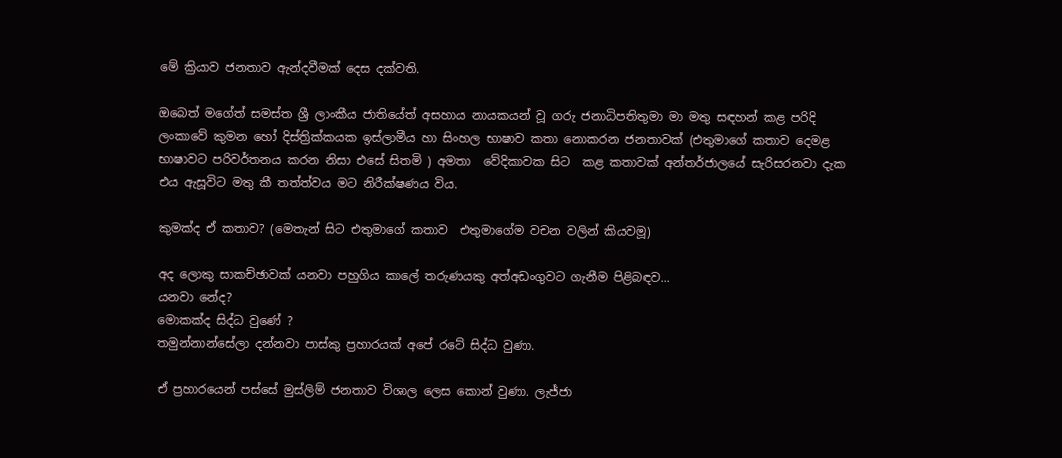මේ ක්‍රියාව ජනතාව ඇන්දවීමක් දෙස දක්වති.

ඔබෙත් මගේත් සමස්ත ශ්‍රී ලාංකීය ජාතියේත් අසහාය නායකයන් වූ ගරු ජනාධිපතිතුමා මා මතු සඳහන් කළ පරිදි ලංකාවේ කුමන හෝ දිස්ත්‍රික්කයක ඉස්ලාමීය හා සිංහල භාෂාව කතා නොකරන ජනතාවක් (එතුමාගේ කතාව දෙමළ භාෂාවට පරිවර්තනය කරන නිසා එසේ සිතමි ) අමතා  වේදිකාවක සිට  කළ කතාවක් අන්තර්ජාලයේ සැරිසරනවා දැක එය ඇසූවිට මතු කී තත්ත්වය මට නිරීක්ෂණය විය.

කුමක්ද ඒ කතාව? (මෙතැන් සිට එතුමාගේ කතාව  එතුමාගේම වචන වලින් කියවමූ)

අද ලොකු සාකච්ඡාවක් යනවා පහුගිය කාලේ තරුණයකු අත්අඩංගුවට ගැනීම පිළිබඳව...
යනවා නේද?
මොකක්ද සිද්ධ වුණේ ?
තමුන්නාන්සේලා දන්නවා පාස්කු ප්‍රහාරයක් අපේ රටේ සිද්ධ වුණා.

ඒ ප්‍රහාරයෙන් පස්සේ මුස්ලිම් ජනතාව විශාල ලෙස කොන් වුණා. ලැජ්ජා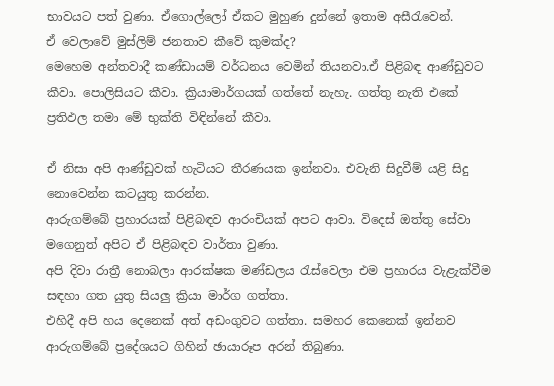භාවයට පත් වුණා. ඒගොල්ලෝ ඒකට මුහුණ දුන්නේ ඉතාම අසීරැවෙන්.
ඒ වෙලාවේ මුස්ලිම් ජනතාව කීවේ කුමක්ද?
මෙහෙම අන්තවාදී කණ්ඩායම් වර්ධනය වෙමින් තියනවා.ඒ පිළිබඳ ආණ්ඩුවට කීවා. පොලිසියට කීවා. ක්‍රියාමාර්ගයක් ගත්තේ නැහැ. ගත්තු නැති එකේ ප්‍රතිඵල තමා මේ භුක්ති විඳින්නේ කීවා.

ඒ නිසා අපි ආණ්ඩුවක් හැටියට තීරණයක ඉන්නවා. එවැනි සිදුවීම් යළි සිදු නොවෙන්න කටයුතු කරන්න.
ආරුගම්බේ ප්‍රහාරයක් පිළිබඳව ආරංචියක් අපට ආවා. විදෙස් ඔත්තු සේවා මගෙනුත් අපිට ඒ පිළිබඳව වාර්තා වුණා.
අපි දිවා රාත්‍රී නොබලා ආරක්ෂක මණ්ඩලය රැස්වෙලා එම ප්‍රහාරය වැළැක්වීම සඳහා ගත යුතු සියලු ක්‍රියා මාර්ග ගත්තා.
එහිදී අපි හය දෙනෙක් අත් අඩංගුවට ගත්තා. සමහර කෙනෙක් ඉන්නව ආරුගම්බේ ප්‍රදේශයට ගිහින් ඡායාරූප අරන් තිබුණා.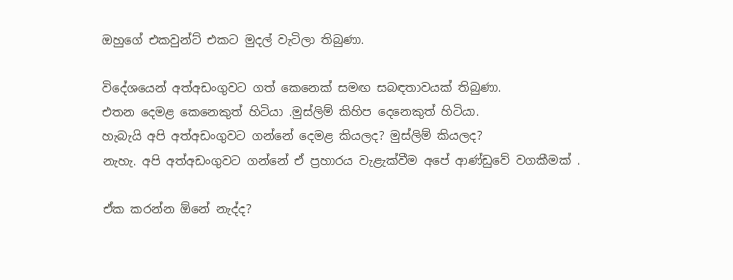ඔහුගේ එකවුන්ට් එකට මුදල් වැටිලා තිබුණා.

විදේශයෙන් අත්අඩංගුවට ගත් කෙනෙක් සමඟ සබඳතාවයක් තිබුණා.
එතන දෙමළ කෙනෙකුත් හිටියා .මුස්ලිම් කිහිප දෙනෙකුත් හිටියා.
හැබැයි අපි අත්අඩංගුවට ගන්නේ දෙමළ කියලද? මුස්ලිම් කියලද?
නැහැ. අපි අත්අඩංගුවට ගන්නේ ඒ ප්‍රහාරය වැළැක්වීම අපේ ආණ්ඩුවේ වගකීමක් .

ඒක කරන්න ඕනේ නැද්ද?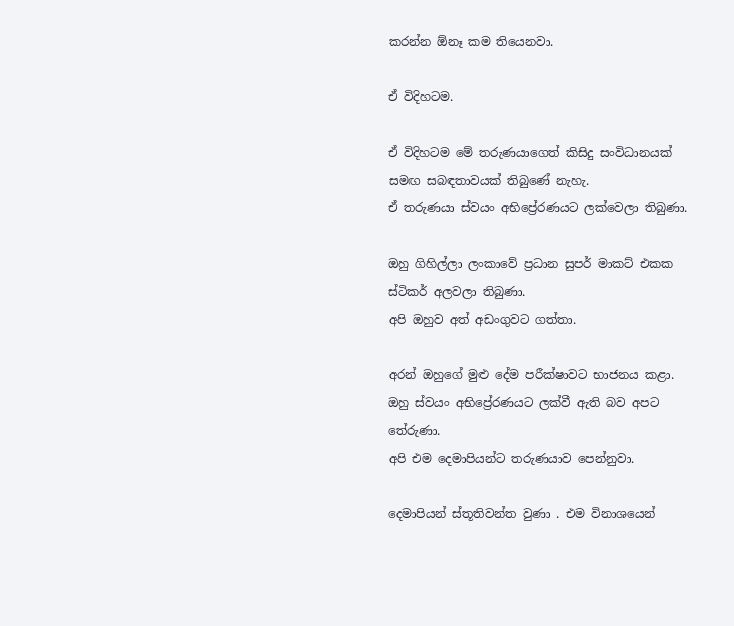කරන්න ඕනෑ කම තියෙනවා.

ඒ විදිහටම.

ඒ විදිහටම මේ තරුණයාගෙත් කිසිදු සංවිධානයක් සමඟ සබඳතාවයක් තිබුණේ නැහැ.
ඒ තරුණයා ස්වයං අභිප්‍රේරණයට ලක්වෙලා තිබුණා.

ඔහු ගිහිල්ලා ලංකාවේ ප්‍රධාන සුපර් මාකට් එකක ස්ටිකර් අලවලා තිබුණා.
අපි ඔහුව අත් අඩංගුවට ගත්තා.

අරන් ඔහුගේ මුළු දේම පරීක්ෂාවට භාජනය කළා.
ඔහු ස්වයං අභිප්‍රේරණයට ලක්වී ඇති බව අපට තේරුණා.
අපි එම දෙමාපියන්ට තරුණයාව පෙන්නුවා.

දෙමාපියන් ස්තූතිවන්ත වුණා . එම විනාශයෙන්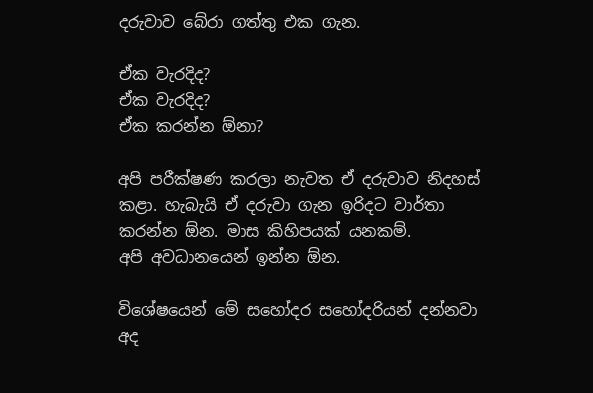දරුවාව බේරා ගත්තු එක ගැන.

ඒක වැරදිද?
ඒක වැරදිද?
ඒක කරන්න ඕනා?

අපි පරීක්ෂණ කරලා නැවත ඒ දරුවාව නිදහස් කළා. හැබැයි ඒ දරුවා ගැන ඉරිදට වාර්තා කරන්න ඕන. මාස කිහිපයක් යනකම්.
අපි අවධානයෙන් ඉන්න ඕන.

විශේෂයෙන් මේ සහෝදර සහෝදරියන් දන්නවා අද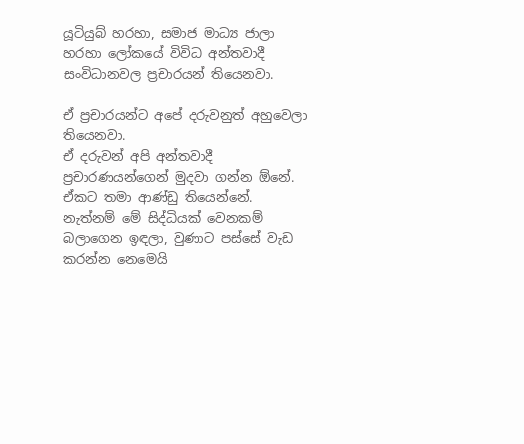යූටියුබ් හරහා, සමාජ මාධ්‍ය ජාලා හරහා ලෝකයේ විවිධ අන්තවාදී සංවිධානවල ප්‍රචාරයන් තියෙනවා.

ඒ ප්‍රචාරයන්ට අපේ දරුවනුත් අහුවෙලා තියෙනවා.
ඒ දරුවන් අපි අන්තවාදී ප්‍රචාරණයන්ගෙන් මුදවා ගන්න ඕනේ.
ඒකට තමා ආණ්ඩු තියෙන්නේ.
නැත්නම් මේ සිද්ධියක් වෙනකම් බලාගෙන ඉඳලා, වුණාට පස්සේ වැඩ කරන්න නෙමෙයි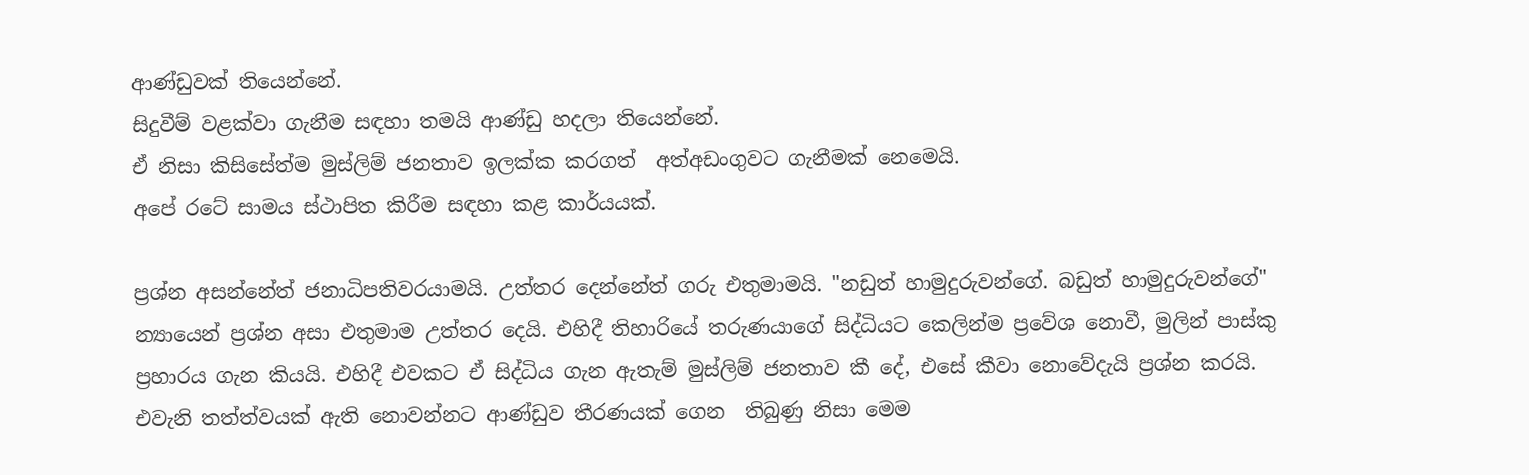ආණ්ඩුවක් තියෙන්නේ.
සිදුවීම් වළක්වා ගැනීම සඳහා තමයි ආණ්ඩු හදලා තියෙන්නේ.
ඒ නිසා කිසිසේත්ම මුස්ලිම් ජනතාව ඉලක්ක කරගත්  අත්අඩංගුවට ගැනීමක් නෙමෙයි.
අපේ රටේ සාමය ස්ථාපිත කිරීම සඳහා කළ කාර්යයක්.

ප්‍රශ්න අසන්නේත් ජනාධිපතිවරයාමයි. උත්තර දෙන්නේත් ගරු එතුමාමයි. "නඩුත් හාමුදුරුවන්ගේ. බඩුත් හාමුදුරුවන්ගේ" න්‍යායෙන් ප්‍රශ්න අසා එතුමාම උත්තර දෙයි. එහිදී තිහාරියේ තරුණයාගේ සිද්ධියට කෙලින්ම ප්‍රවේශ නොවී, මුලින් පාස්කු ප්‍රහාරය ගැන කියයි. එහිදී එවකට ඒ සිද්ධිය ගැන ඇතැම් මුස්ලිම් ජනතාව කී දේ, එසේ කීවා නොවේදැයි ප්‍රශ්න කරයි. එවැනි තත්ත්වයක් ඇති නොවන්නට ආණ්ඩුව තීරණයක් ගෙන  තිබුණු නිසා මෙම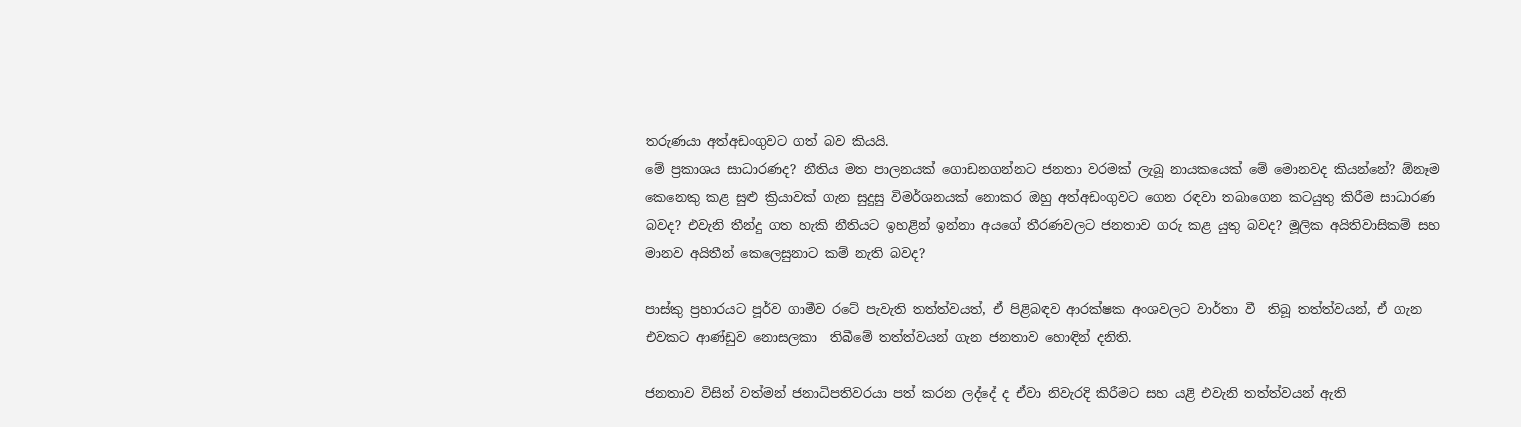තරුණයා අත්අඩංගුවට ගත් බව කියයි.
මේ ප්‍රකාශය සාධාරණද? නීතිය මත පාලනයක් ගොඩනගන්නට ජනතා වරමක් ලැබූ නායකයෙක් මේ මොනවද කියන්නේ? ඕනෑම කෙනෙකු කළ සුළු ක්‍රියාවක් ගැන සුදුසු විමර්ශනයක් නොකර ඔහු අත්අඩංගුවට ගෙන රඳවා තබාගෙන කටයුතු කිරීම සාධාරණ බවද? එවැනි තීන්දු ගත හැකි නීතියට ඉහළින් ඉන්නා අයගේ තීරණවලට ජනතාව ගරු කළ යුතු බවද? මූලික අයිතිවාසිකම් සහ මානව අයිතීන් කෙලෙසුනාට කම් නැති බවද?

පාස්කු ප්‍රහාරයට පූර්ව ගාමීව රටේ පැවැති තත්ත්වයත්, ඒ පිළිබඳව ආරක්ෂක අංශවලට වාර්තා වී  තිබූ තත්ත්වයන්, ඒ ගැන එවකට ආණ්ඩුව නොසලකා  තිබීමේ තත්ත්වයන් ගැන ජනතාව හොඳින් දනිති.

ජනතාව විසින් වත්මන් ජනාධිපතිවරයා පත් කරන ලද්දේ ද ඒවා නිවැරදි කිරීමට සහ යළි එවැනි තත්ත්වයන් ඇති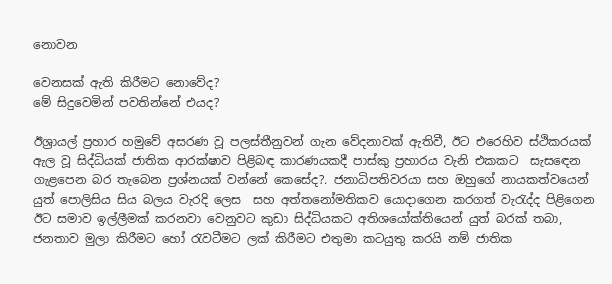නොවන

වෙනසක් ඇති කිරීමට නොවේද?
මේ සිදුවෙමින් පවතින්නේ එයද?

ඊශ්‍රායල් ප්‍රහාර හමුවේ අසරණ වූ පලස්තීනුවන් ගැන වේදනාවක් ඇතිවී, ඊට එරෙහිව ස්ථිකරයක් ඇල වූ සිද්ධියක් ජාතික ආරක්ෂාව පිළිබඳ කාරණයකදී පාස්කු ප්‍රහාරය වැනි එකකට  සැසඳෙන ගැළපෙන බර තැබෙන ප්‍රශ්නයක් වන්නේ කෙසේද?. ජනාධිපතිවරයා සහ ඔහුගේ නායකත්වයෙන් යුත් පොලිසිය සිය බලය වැරදි ලෙස  සහ අත්තනෝමතිකව යොදාගෙන කරගත් වැරැද්ද පිළිගෙන ඊට සමාව ඉල්ලීමක් කරනවා වෙනුවට කුඩා සිද්ධියකට අතිශයෝක්තියෙන් යුත් බරක් තබා, ජනතාව මුලා කිරීමට හෝ රැවටීමට ලක් කිරීමට එතුමා කටයුතු කරයි නම් ජාතික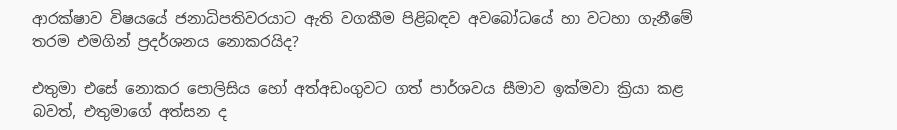ආරක්ෂාව විෂයයේ ජනාධිපතිවරයාට ඇති වගකීම පිළිබඳව අවබෝධයේ හා වටහා ගැනීමේ තරම එමගින් ප්‍රදර්ශනය නොකරයිද?

එතුමා එසේ නොකර පොලිසිය හෝ අත්අඩංගුවට ගත් පාර්ශවය සීමාව ඉක්මවා ක්‍රියා කළ බවත්, එතුමාගේ අත්සන ද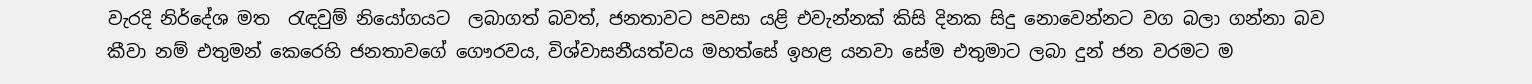වැරදි නිර්දේශ මත  රැඳවුම් නියෝගයට  ලබාගත් බවත්, ජනතාවට පවසා යළි එවැන්නක් කිසි දිනක සිදු නොවෙන්නට වග බලා ගන්නා බව කීවා නම් එතුමන් කෙරෙහි ජනතාවගේ ගෞරවය, විශ්වාසනීයත්වය මහත්සේ ඉහළ යනවා සේම එතුමාට ලබා දුන් ජන වරමට ම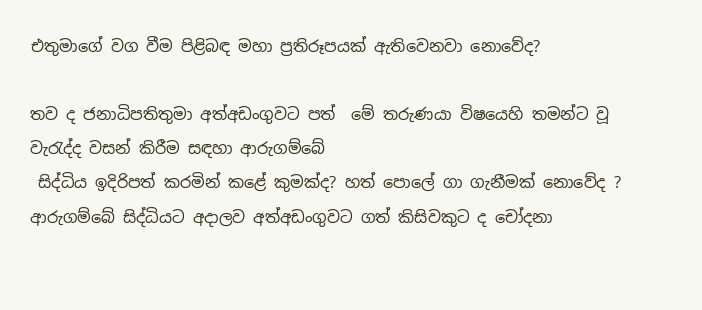එතුමාගේ වග වීම පිළිබඳ මහා ප්‍රතිරූපයක් ඇතිවෙනවා නොවේද?

තව ද ජනාධිපතිතුමා අත්අඩංගුවට පත්  මේ තරුණයා විෂයෙහි තමන්ට වූ වැරැද්ද වසන් කිරීම සඳහා ආරුගම්බේ
 සිද්ධිය ඉදිරිපත් කරමින් කළේ කුමක්ද? හත් පොලේ ගා ගැනීමක් නොවේද ? ආරුගම්බේ සිද්ධියට අදාලව අත්අඩංගුවට ගත් කිසිවකුට ද චෝදනා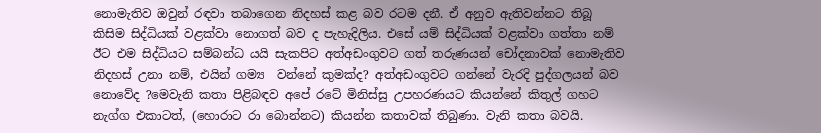නොමැතිව ඔවුන් රඳවා තබාගෙන නිදහස් කළ බව රටම දනී. ඒ අනුව ඇතිවන්නට තිබූ කිසිම සිද්ධියක් වළක්වා නොගත් බව ද පැහැදිලිය. එසේ යම් සිද්ධියක් වළක්වා ගත්තා නම් ඊට එම සිද්ධියට සම්බන්ධ යයි සැකපිට අත්අඩංගුවට ගත් තරුණයන් චෝදනාවක් නොමැතිව නිදහස් උනා නම්, එයින් ගම්‍ය  වන්නේ කුමක්ද? අත්අඩංගුවට ගන්නේ වැරදි පුද්ගලයන් බව නොවේද ?මෙවැනි කතා පිළිබඳව අපේ රටේ මිනිස්සු උපහරණයට කියන්නේ කිතුල් ගහට නැග්ග එකාටත්, (හොරාට රා බොන්නට) කියන්න කතාවක් තිබුණා. වැනි කතා බවයි.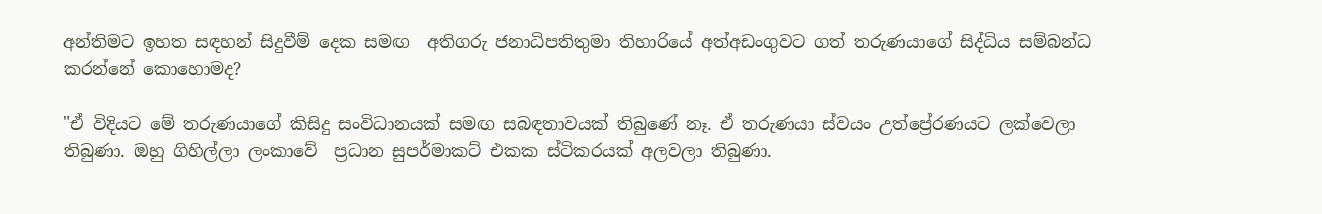අන්තිමට ඉහත සඳහන් සිදුවීම් දෙක සමඟ  අතිගරු ජනාධිපතිතුමා තිහාරියේ අත්අඩංගුවට ගත් තරුණයාගේ සිද්ධිය සම්බන්ධ කරන්නේ කොහොමද?

"ඒ විදියට මේ තරුණයාගේ කිසිදු සංවිධානයක් සමඟ සබඳතාවයක් තිබුණේ නෑ. ඒ තරුණයා ස්වයං උත්ප්‍රේරණයට ලක්වෙලා තිබුණා. ඔහු ගිහිල්ලා ලංකාවේ  ප්‍රධාන සුපර්මාකට් එකක ස්ටිකරයක් අලවලා තිබුණා.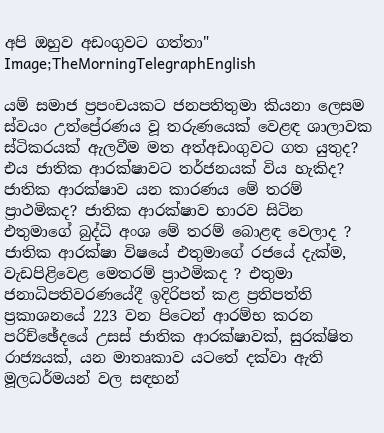අපි ඔහුව අඩංගුවට ගත්තා"
Image;TheMorningTelegraphEnglish

යම් සමාජ ප්‍රපංචයකට ජනපතිතුමා කියනා ලෙසම ස්වයං උත්ප්‍රේරණය වූ තරුණයෙක් වෙළඳ ශාලාවක ස්ටිකරයක් ඇලවීම මත අත්අඩංගුවට ගත යුතුද? එය ජාතික ආරක්ෂාවට තර්ජනයක් විය හැකිද? ජාතික ආරක්ෂාව යන කාරණය මේ තරම් ප්‍රාථමිකද? ජාතික ආරක්ෂාව භාරව සිටින  එතුමාගේ බුද්ධි අංශ මේ තරම් බොළඳ වෙලාද ? ජාතික ආරක්ෂා විෂයේ එතුමාගේ රජයේ දැක්ම, වැඩපිළිවෙළ මෙතරම් ප්‍රාථමිකද ? එතුමා ජනාධිපතිවරණයේදී ඉදිරිපත් කළ ප්‍රතිපත්ති ප්‍රකාශනයේ 223 වන පිටෙන් ආරම්භ කරන පරිච්ඡේදයේ උසස් ජාතික ආරක්ෂාවක්, සුරක්ෂිත රාජ්‍යයක්, යන මාතෘකාව යටතේ දක්වා ඇති මූලධර්මයන් වල සඳහන්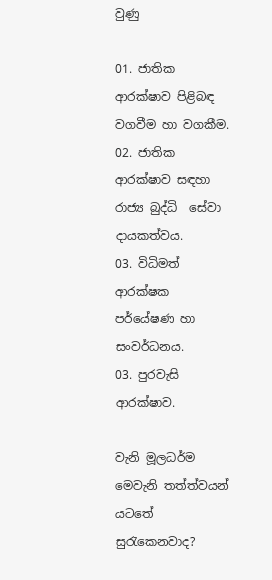වුණු

01. ජාතික ආරක්ෂාව පිළිබඳ වගවීම හා වගකීම.
02. ජාතික ආරක්ෂාව සඳහා රාජ්‍ය බුද්ධි  සේවා දායකත්වය.
03. විධිමත් ආරක්ෂක  පර්යේෂණ හා සංවර්ධනය.
03. පුරවැසි ආරක්ෂාව.

වැනි මූලධර්ම මෙවැනි තත්ත්වයන් යටතේ සුරැකෙනවාද?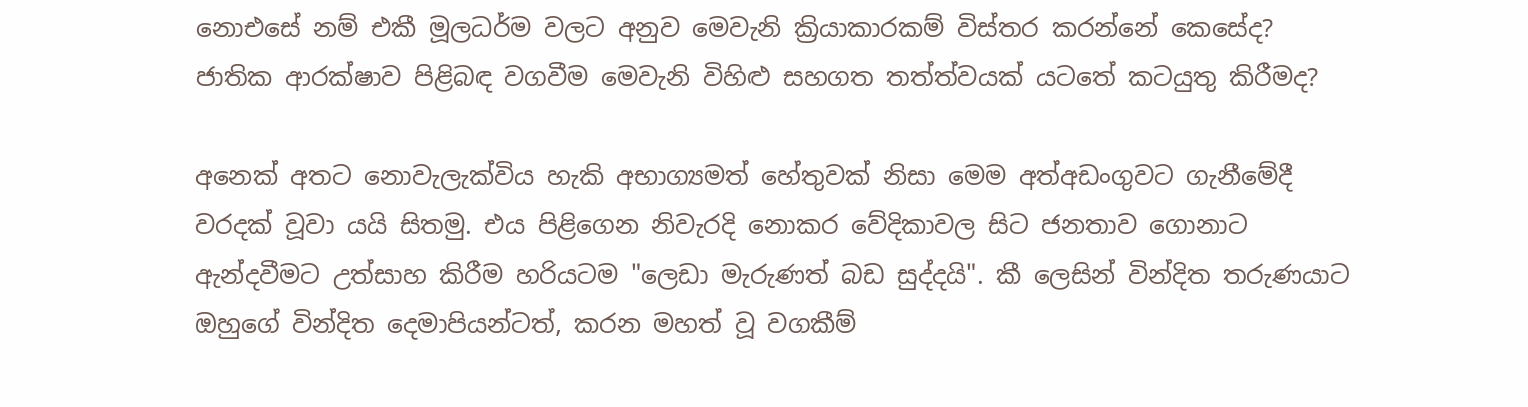නොඑසේ නම් එකී මූලධර්ම වලට අනුව මෙවැනි ක්‍රියාකාරකම් විස්තර කරන්නේ කෙසේද? ජාතික ආරක්ෂාව පිළිබඳ වගවීම මෙවැනි විහිළු සහගත තත්ත්වයක් යටතේ කටයුතු කිරීමද?

අනෙක් අතට නොවැලැක්විය හැකි අභාග්‍යමත් හේතුවක් නිසා මෙම අත්අඩංගුවට ගැනීමේදී වරදක් වූවා යයි සිතමු. එය පිළිගෙන නිවැරදි නොකර වේදිකාවල සිට ජනතාව ගොනාට ඇන්දවීමට උත්සාහ කිරීම හරියටම "ලෙඩා මැරුණත් බඩ සුද්දයි". කී ලෙසින් වින්දිත තරුණයාට ඔහුගේ වින්දිත දෙමාපියන්ටත්, කරන මහත් වූ වගකීම්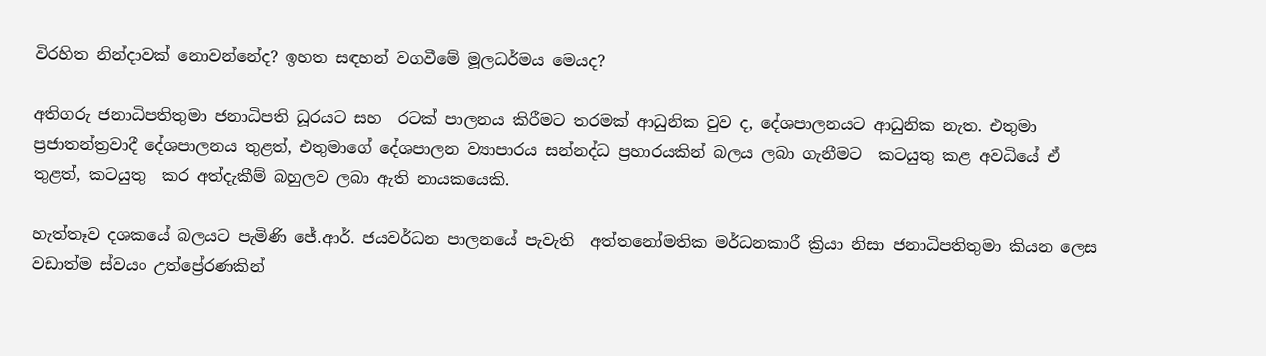විරහිත නින්දාවක් නොවන්නේද? ඉහත සඳහන් වගවීමේ මූලධර්මය මෙයද?

අතිගරු ජනාධිපතිතුමා ජනාධිපති ධූරයට සහ  රටක් පාලනය කිරීමට තරමක් ආධුනික වුව ද, දේශපාලනයට ආධුනික නැත. එතුමා ප්‍රජාතන්ත්‍රවාදී දේශපාලනය තුළත්, එතුමාගේ දේශපාලන ව්‍යාපාරය සන්නද්ධ ප්‍රහාරයකින් බලය ලබා ගැනීමට  කටයුතු කළ අවධියේ ඒ තුළත්, කටයුතු  කර අත්දැකීම් බහුලව ලබා ඇති නායකයෙකි.

හැත්තෑව දශකයේ බලයට පැමිණි ජේ.ආර්. ජයවර්ධන පාලනයේ පැවැති  අත්තනෝමතික මර්ධනකාරී ක්‍රියා නිසා ජනාධිපතිතුමා කියන ලෙස වඩාත්ම ස්වයං උත්ප්‍රේරණකින්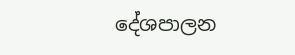දේශපාලන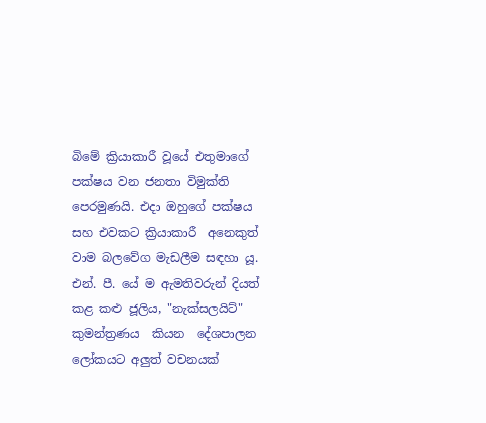බිමේ ක්‍රියාකාරී වූයේ එතුමාගේ පක්ෂය වන ජනතා විමුක්ති පෙරමුණයි. එදා ඔහුගේ පක්ෂය සහ එවකට ක්‍රියාකාරී  අනෙකුත් වාම බලවේග මැඩලීම සඳහා යූ. එන්. පී. යේ ම ඇමතිවරුන් දියත් කළ කළු ජූලිය, "නැක්සලයිට්" කුමන්ත්‍රණය  කියන  දේශපාලන ලෝකයට අලුත් වචනයක්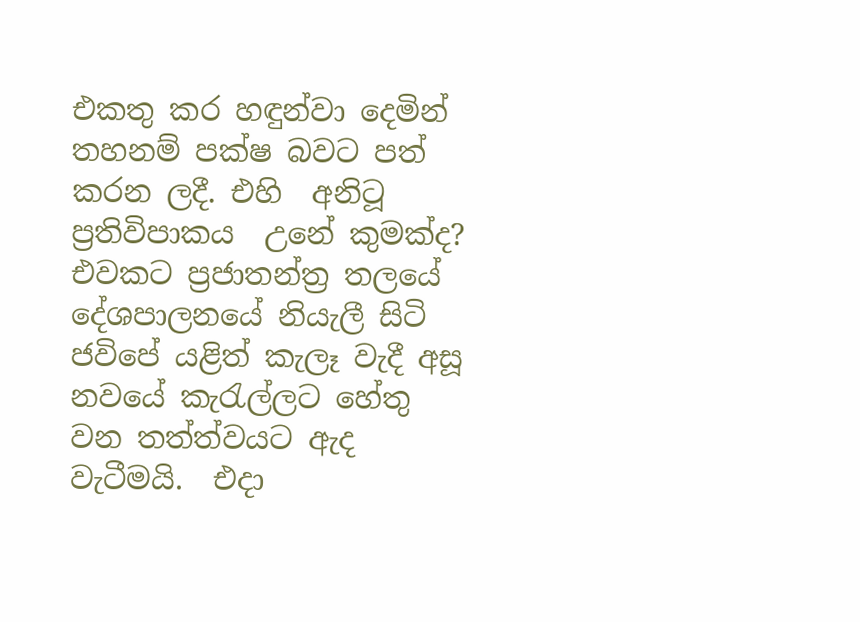එකතු කර හඳුන්වා දෙමින් තහනම් පක්ෂ බවට පත්  කරන ලදී. එහි  අනිටූ ප්‍රතිවිපාකය  උනේ කුමක්ද? එවකට ප්‍රජාතන්ත්‍ර තලයේ දේශපාලනයේ නියැලී සිටි ජවිපේ යළිත් කැලෑ වැදී අසූ නවයේ කැරැල්ලට හේතු වන තත්ත්වයට ඇද වැටීමයි.  එදා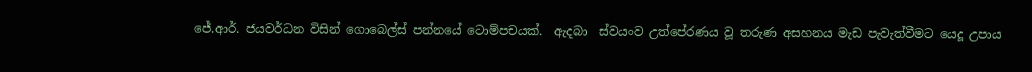ජේ.ආර්. ජයවර්ධන විසින් ගොබෙල්ස් පන්නයේ ටොම්පචයක්.  ඇදබා  ස්වයංව උත්පේරණය වූ තරුණ අසහනය මැඩ පැවැත්වීමට යෙදූ උපාය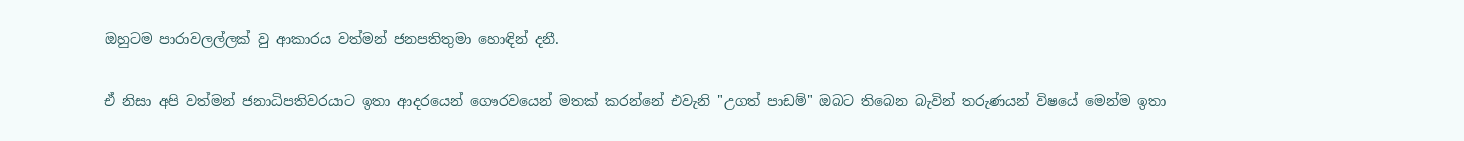ඔහුටම පාරාවලල්ලක් වු ආකාරය වත්මන් ජනපතිතුමා හොඳින් දනී.

ඒ නිසා අපි වත්මන් ජනාධිපතිවරයාට ඉතා ආදරයෙන් ගෞරවයෙන් මතක් කරන්නේ එවැනි "උගත් පාඩම්" ඔබට තිබෙන බැවින් තරුණයන් විෂයේ මෙන්ම ඉතා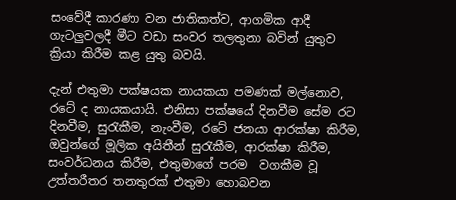සංවේදී කාරණා වන ජාතිකත්ව, ආගමික ආදී ගැටලුවලදී මීට වඩා සංවර තලතුනා බවින් යුතුව ක්‍රියා කිරීම කළ යුතු බවයි.

දැන් එතුමා පක්ෂයක නායකයා පමණක් මල්නොව, රටේ ද නායකයායි. එනිසා පක්ෂයේ දිනවීම සේම රට දිනවීම, සුරැකීම, නැංවීම, රටේ ජනයා ආරක්ෂා කිරීම, ඔවුන්ගේ මූලික අයිතීන් සුරැකීම, ආරක්ෂා කිරීම, සංවර්ධනය කිරීම, එතුමාගේ පරම  වගකීම වූ උත්තරීතර තනතුරක් එතුමා හොබවන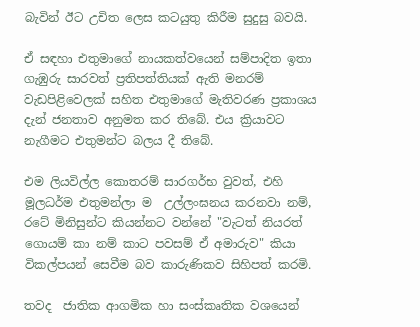බැවින් ඊට උචිත ලෙස කටයුතු කිරීම සුදුසු බවයි.

ඒ සඳහා එතුමාගේ නායකත්වයෙන් සම්පාදිත ඉතා ගැඹුරු සාරවත් ප්‍රතිපත්තියක් ඇති මනරම් වැඩපිළිවෙලක් සහිත එතුමාගේ මැතිවරණ ප්‍රකාශය දැන් ජනතාව අනුමත කර තිබේ. එය ක්‍රියාවට නැගීමට එතුමන්ට බලය දී තිබේ.

එම ලියවිල්ල කොතරම් සාරගර්භ වුවත්, එහි මූලධර්ම එතුමන්ලා ම  උල්ලංඝනය කරනවා නම්, රටේ මිනිසුන්ට කියන්නට වන්නේ "වැටත් නියරත් ගොයම් කා නම් කාට පවසම් ඒ අමාරුව" කියා විකල්පයන් සෙවීම බව කාරුණිකව සිහිපත් කරමි.

තවද  ජාතික ආගමික හා සංස්කෘතික වශයෙන්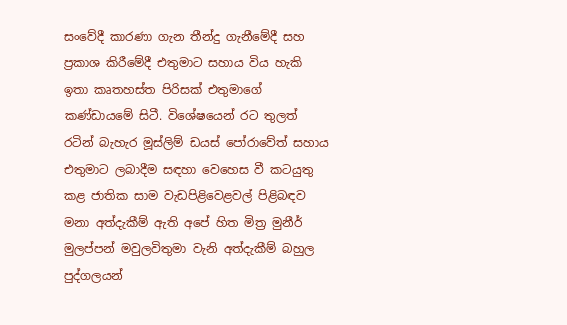සංවේදී කාරණා ගැන තීන්දු ගැනීමේදී සහ ප්‍රකාශ කිරීමේදී එතුමාට සහාය විය හැකි ඉතා කෘතහස්ත පිරිසක් එතුමාගේ කණ්ඩායමේ සිටී. විශේෂයෙන් රට තුලත් රටින් බැහැර මූස්ලිම් ඩයස්‌ පෝරාවේත් සහාය එතුමාට ලබාදීම සඳහා වෙහෙස වී කටයුතු කළ ජාතික සාම වැඩපිළිවෙළවල් පිළිබඳව මනා අත්දැකීම් ඇති අපේ හිත මිත්‍ර මුනීර් මුලප්පන් මවුලවිතුමා වැනි අත්දැකීම් බහුල පුද්ගලයන්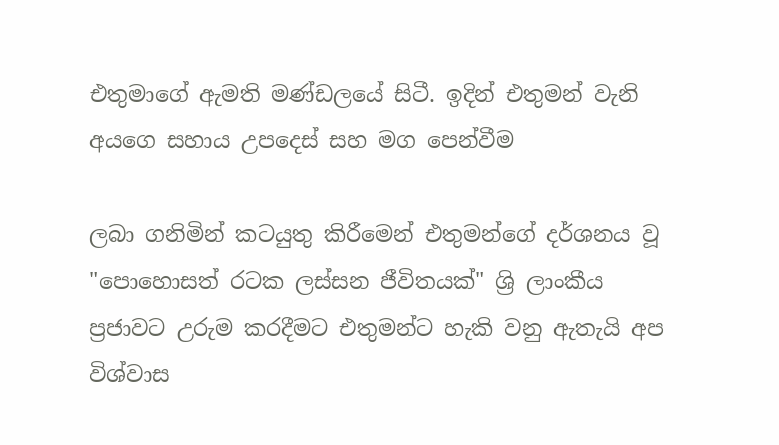එතුමාගේ ඇමති මණ්ඩලයේ සිටී. ඉදින් එතුමන් වැනි අයගෙ සහාය උපදෙස් සහ මග පෙන්වීම

ලබා ගනිමින් කටයුතු කිරීමෙන් එතුමන්ගේ දර්ශනය වූ "පොහොසත් රටක ලස්සන ජීවිතයක්" ශ්‍රි ලාංකීය ප්‍රජාවට උරුම කරදීමට එතුමන්ට හැකි වනු ඇතැයි අප විශ්වාස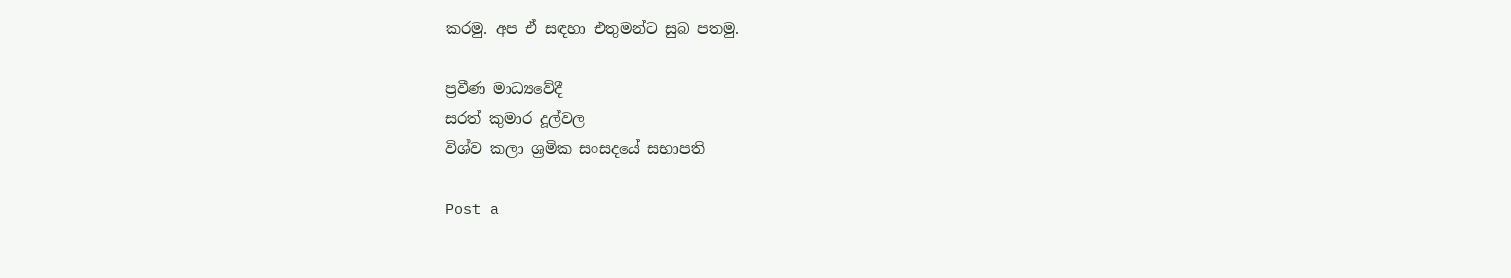කරමු. අප ඒ සඳහා එතුමන්ට සුබ පතමු.

ප්‍රවීණ මාධ්‍යවේදී
සරත් කුමාර දූල්වල
විශ්ව කලා ශ්‍රමික සංසදයේ සභාපති

Post a